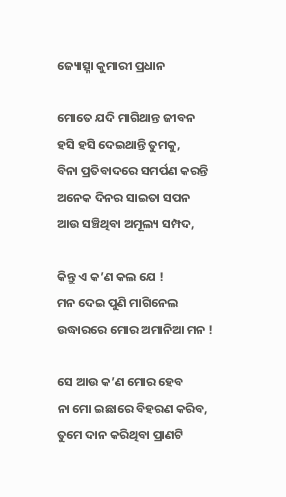ଜ୍ୟୋତ୍ସ୍ନା କୁମାରୀ ପ୍ରଧାନ

ମୋତେ ଯଦି ମାଗିଥାନ୍ତ ଜୀବନ
ହସି ହସି ଦେଇଥାନ୍ତି ତୁମକୁ,
ବିନା ପ୍ରତିବାଦରେ ସମର୍ପଣ କରନ୍ତି
ଅନେକ ଦିନର ସାଇତା ସପନ
ଆଉ ସଞ୍ଚିଥିବା ଅମୂଲ୍ୟ ସମ୍ପଦ,

କିନ୍ତୁ ଏ କ’ଣ କଲ ଯେ !
ମନ ଦେଇ ପୁଣି ମାଗିନେଲ
ଉଦ୍ଧାରରେ ମୋର ଅମାନିଆ ମନ !

ସେ ଆଉ କ’ଣ ମୋର ହେବ
ନା ମୋ ଇଛାରେ ବିହରଣ କରିବ,
ତୁମେ ଦାନ କରିଥିବା ପ୍ରାଣଟି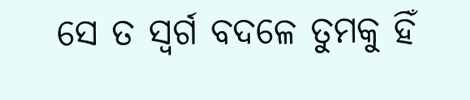ସେ ତ ସ୍ଵର୍ଗ ବଦଳେ ତୁମକୁ ହିଁ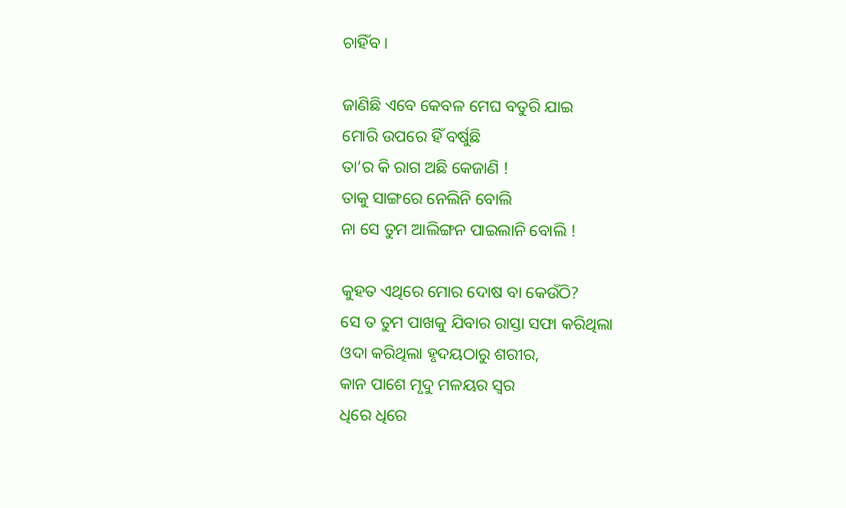ଚାହିଁବ ।

ଜାଣିଛି ଏବେ କେବଳ ମେଘ ବତୁରି ଯାଇ
ମୋରି ଉପରେ ହିଁ ବର୍ଷୁଛି
ତା’ର କି ରାଗ ଅଛି କେଜାଣି !
ତାକୁ ସାଙ୍ଗରେ ନେଲିନି ବୋଲି
ନା ସେ ତୁମ ଆଲିଙ୍ଗନ ପାଇଲାନି ବୋଲି !

କୁହତ ଏଥିରେ ମୋର ଦୋଷ ବା କେଉଁଠି?
ସେ ତ ତୁମ ପାଖକୁ ଯିବାର ରାସ୍ତା ସଫା କରିଥିଲା
ଓଦା କରିଥିଲା ହୃଦୟଠାରୁ ଶରୀର,
କାନ ପାଶେ ମୃଦୁ ମଳୟର ସ୍ଵର
ଧିରେ ଧିରେ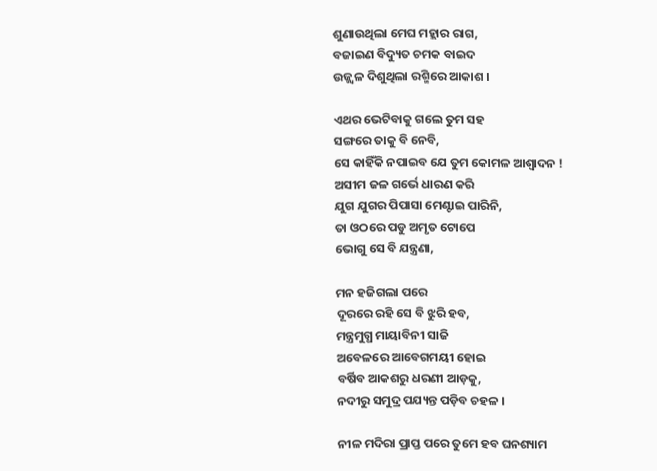ଶୁଣାଉଥିଲା ମେଘ ମହ୍ଲାର ରାଗ,
ବଜାଇଣ ବିଦ୍ୟୁତ ଚମକ ବାଇଦ
ଉଜ୍ଜ୍ୱଳ ଦିଶୁଥିଲା ରଶ୍ମିରେ ଆକାଶ ।

ଏଥର ଭେଟିବାକୁ ଗଲେ ତୁମ ସହ
ସଙ୍ଗରେ ତାକୁ ବି ନେବି,
ସେ କାହିଁକି ନପାଇବ ଯେ ତୁମ କୋମଳ ଆଶ୍ଵାଦନ !
ଅସୀମ ଜଳ ଗର୍ଭେ ଧାରଣ କରି
ଯୁଗ ଯୁଗର ପିପାସା ମେଣ୍ଟାଇ ପାରିନି,
ତା ଓଠରେ ପଡୁ ଅମୃତ ଟୋପେ
ଭୋଗୁ ସେ ବି ଯନ୍ତ୍ରଣା,

ମନ ହଜିଗଲା ପରେ
ଦୂରରେ ରହି ସେ ବି ଝୁରି ହବ,
ମନ୍ତ୍ରମୁଗ୍ଧ ମାୟାବିନୀ ସାଜି
ଅବେଳରେ ଆବେଗମୟୀ ହୋଇ
ବର୍ଷିବ ଆକଶରୁ ଧରଣୀ ଆଡ଼କୁ,
ନଦୀରୁ ସମୁଦ୍ର ପଯ୍ୟନ୍ତ ପଡ଼ିବ ଚହଳ ।

ନୀଳ ମଦିରା ପ୍ରାପ୍ତ ପରେ ତୁମେ ହବ ଘନଶ୍ୟାମ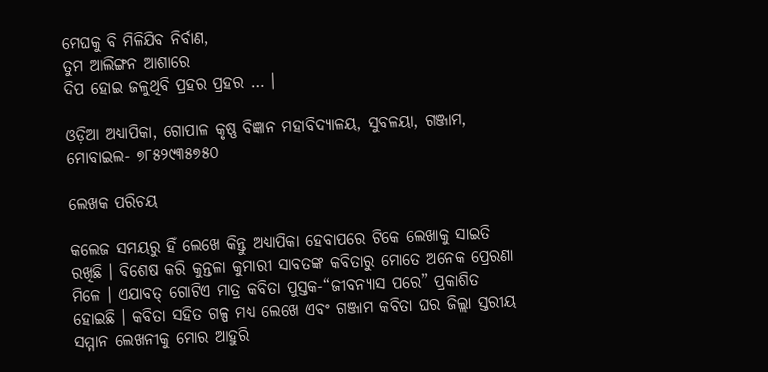ମେଘକୁ ବି ମିଳିଯିବ ନିର୍ବାଣ,
ତୁମ ଆଲିଙ୍ଗନ ଆଶାରେ
ଦିପ ହୋଇ ଜଳୁଥିବି ପ୍ରହର ପ୍ରହର … ।

ଓଡ଼ିଆ ଅଧ୍ୟାପିକା, ଗୋପାଳ କୃଷ୍ଣ ବିଜ୍ଞାନ ମହାବିଦ୍ୟାଳୟ, ସୁବଳୟା, ଗଞ୍ଜାମ, ମୋବାଇଲ- ୭୮୫୨୯୩୫୭୫୦

ଲେଖକ ପରିଚୟ

କଲେଜ ସମୟରୁ ହିଁ ଲେଖେ କିନ୍ତୁ ଅଧ୍ୟାପିକା ହେବାପରେ ଟିକେ ଲେଖାକୁ ସାଇତି ରଖିଛି । ବିଶେଷ କରି କୁନ୍ତଳା କୁମାରୀ ସାବତଙ୍କ କବିତାରୁ ମୋତେ ଅନେକ ପ୍ରେରଣା ମିଳେ । ଏଯାବତ୍ ଗୋଟିଏ ମାତ୍ର କବିତା ପୁସ୍ତକ-“ଜୀବନ୍ୟାସ ପରେ” ପ୍ରକାଶିତ ହୋଇଛି । କବିତା ସହିତ ଗଳ୍ପ ମଧ୍ୟ ଲେଖେ ଏବଂ ଗଞ୍ଜାମ କବିତା ଘର ଜିଲ୍ଲା ସ୍ତରୀୟ ସମ୍ମାନ ଲେଖନୀକୁ ମୋର ଆହୁରି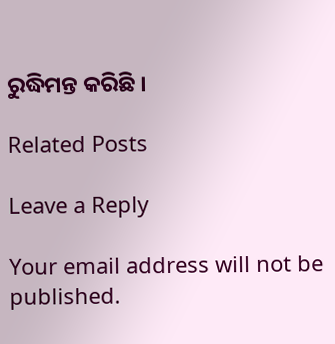ରୁଦ୍ଧିମନ୍ତ କରିଛି ।

Related Posts

Leave a Reply

Your email address will not be published.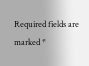Required fields are marked *